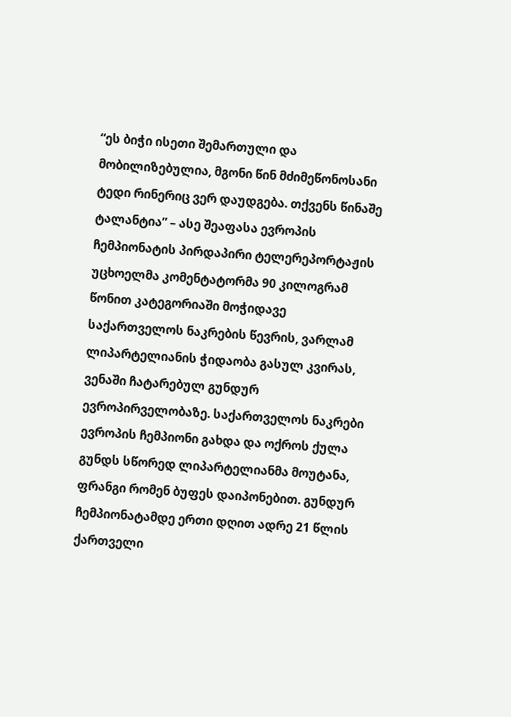“ეს ბიჭი ისეთი შემართული და მობილიზებულია, მგონი წინ მძიმეწონოსანი ტედი რინერიც ვერ დაუდგება. თქვენს წინაშე ტალანტია” – ასე შეაფასა ევროპის ჩემპიონატის პირდაპირი ტელერეპორტაჟის უცხოელმა კომენტატორმა 90 კილოგრამ წონით კატეგორიაში მოჭიდავე საქართველოს ნაკრების წევრის, ვარლამ ლიპარტელიანის ჭიდაობა გასულ კვირას, ვენაში ჩატარებულ გუნდურ ევროპირველობაზე. საქართველოს ნაკრები ევროპის ჩემპიონი გახდა და ოქროს ქულა გუნდს სწორედ ლიპარტელიანმა მოუტანა, ფრანგი რომენ ბუფეს დაიპონებით. გუნდურ ჩემპიონატამდე ერთი დღით ადრე 21 წლის ქართველი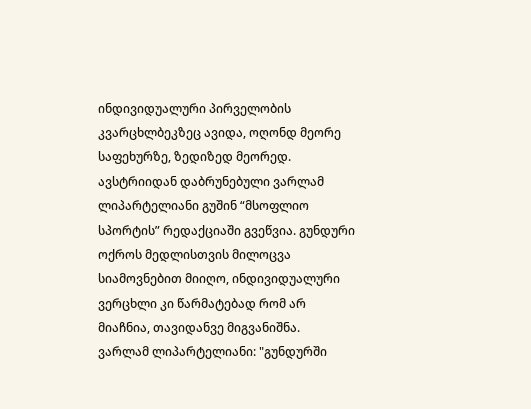ინდივიდუალური პირველობის კვარცხლბეკზეც ავიდა, ოღონდ მეორე საფეხურზე, ზედიზედ მეორედ.
ავსტრიიდან დაბრუნებული ვარლამ ლიპარტელიანი გუშინ “მსოფლიო სპორტის” რედაქციაში გვეწვია. გუნდური ოქროს მედლისთვის მილოცვა სიამოვნებით მიიღო, ინდივიდუალური ვერცხლი კი წარმატებად რომ არ მიაჩნია, თავიდანვე მიგვანიშნა.
ვარლამ ლიპარტელიანი: "გუნდურში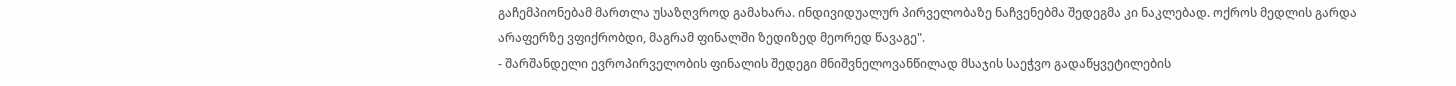გაჩემპიონებამ მართლა უსაზღვროდ გამახარა. ინდივიდუალურ პირველობაზე ნაჩვენებმა შედეგმა კი ნაკლებად. ოქროს მედლის გარდა არაფერზე ვფიქრობდი, მაგრამ ფინალში ზედიზედ მეორედ წავაგე".
- შარშანდელი ევროპირველობის ფინალის შედეგი მნიშვნელოვანწილად მსაჯის საეჭვო გადაწყვეტილების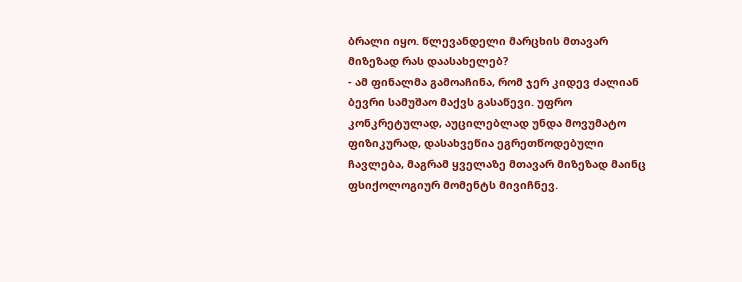ბრალი იყო. წლევანდელი მარცხის მთავარ მიზეზად რას დაასახელებ?
- ამ ფინალმა გამოაჩინა, რომ ჯერ კიდევ ძალიან ბევრი სამუშაო მაქვს გასაწევი. უფრო კონკრეტულად, აუცილებლად უნდა მოვუმატო ფიზიკურად, დასახვეწია ეგრეთწოდებული ჩავლება, მაგრამ ყველაზე მთავარ მიზეზად მაინც ფსიქოლოგიურ მომენტს მივიჩნევ.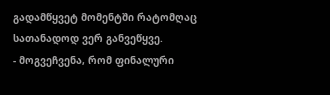გადამწყვეტ მომენტში რატომღაც სათანადოდ ვერ განვეწყვე.
- მოგვეჩვენა, რომ ფინალური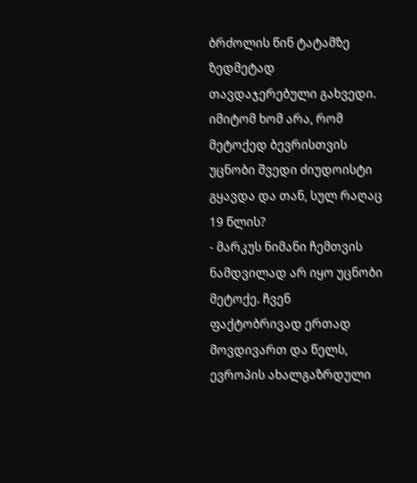ბრძოლის წინ ტატამზე ზედმეტად თავდაჯერებული გახვედი. იმიტომ ხომ არა, რომ მეტოქედ ბევრისთვის უცნობი შვედი ძიუდოისტი გყავდა და თან, სულ რაღაც 19 წლის?
- მარკუს ნიმანი ჩემთვის ნამდვილად არ იყო უცნობი მეტოქე. ჩვენ ფაქტობრივად ერთად მოვდივართ და წელს, ევროპის ახალგაზრდული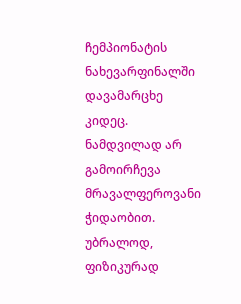ჩემპიონატის ნახევარფინალში დავამარცხე კიდეც. ნამდვილად არ გამოირჩევა მრავალფეროვანი ჭიდაობით. უბრალოდ, ფიზიკურად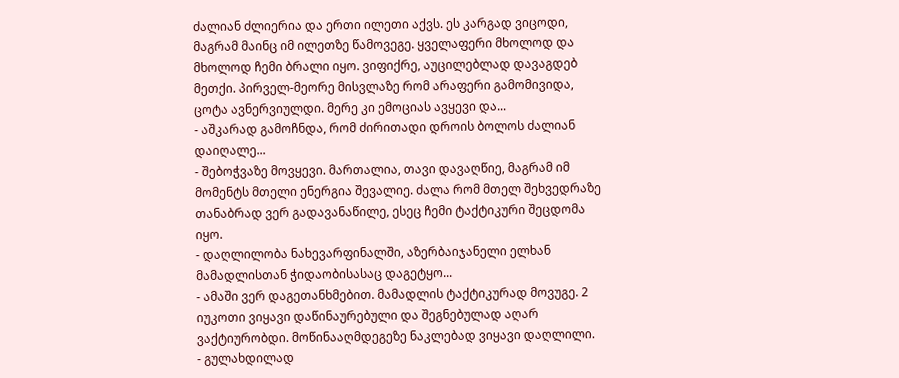ძალიან ძლიერია და ერთი ილეთი აქვს. ეს კარგად ვიცოდი, მაგრამ მაინც იმ ილეთზე წამოვეგე. ყველაფერი მხოლოდ და მხოლოდ ჩემი ბრალი იყო. ვიფიქრე, აუცილებლად დავაგდებ მეთქი. პირველ-მეორე მისვლაზე რომ არაფერი გამომივიდა, ცოტა ავნერვიულდი. მერე კი ემოციას ავყევი და...
- აშკარად გამოჩნდა, რომ ძირითადი დროის ბოლოს ძალიან დაიღალე...
- შებოჭვაზე მოვყევი. მართალია, თავი დავაღწიე, მაგრამ იმ მომენტს მთელი ენერგია შევალიე. ძალა რომ მთელ შეხვედრაზე თანაბრად ვერ გადავანაწილე, ესეც ჩემი ტაქტიკური შეცდომა იყო.
- დაღლილობა ნახევარფინალში, აზერბაიჯანელი ელხან მამადლისთან ჭიდაობისასაც დაგეტყო...
- ამაში ვერ დაგეთანხმებით. მამადლის ტაქტიკურად მოვუგე. 2 იუკოთი ვიყავი დაწინაურებული და შეგნებულად აღარ ვაქტიურობდი. მოწინააღმდეგეზე ნაკლებად ვიყავი დაღლილი.
- გულახდილად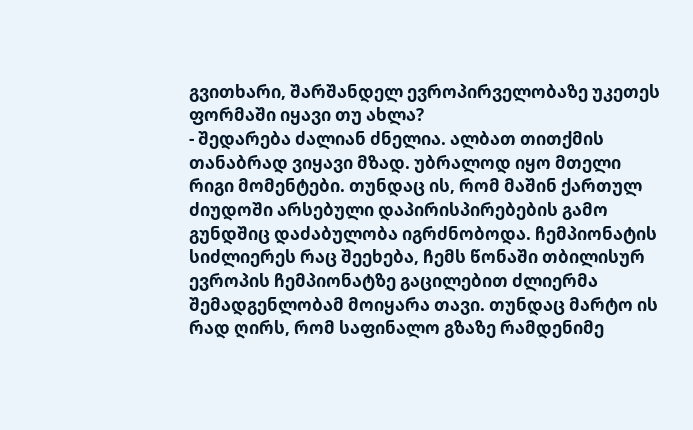გვითხარი, შარშანდელ ევროპირველობაზე უკეთეს ფორმაში იყავი თუ ახლა?
- შედარება ძალიან ძნელია. ალბათ თითქმის თანაბრად ვიყავი მზად. უბრალოდ იყო მთელი რიგი მომენტები. თუნდაც ის, რომ მაშინ ქართულ ძიუდოში არსებული დაპირისპირებების გამო გუნდშიც დაძაბულობა იგრძნობოდა. ჩემპიონატის სიძლიერეს რაც შეეხება, ჩემს წონაში თბილისურ ევროპის ჩემპიონატზე გაცილებით ძლიერმა შემადგენლობამ მოიყარა თავი. თუნდაც მარტო ის რად ღირს, რომ საფინალო გზაზე რამდენიმე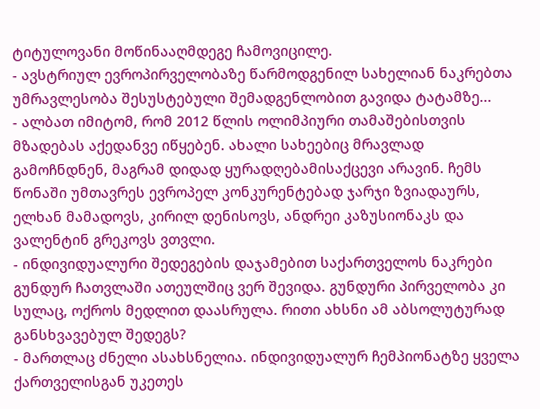ტიტულოვანი მოწინააღმდეგე ჩამოვიცილე.
- ავსტრიულ ევროპირველობაზე წარმოდგენილ სახელიან ნაკრებთა უმრავლესობა შესუსტებული შემადგენლობით გავიდა ტატამზე...
- ალბათ იმიტომ, რომ 2012 წლის ოლიმპიური თამაშებისთვის მზადებას აქედანვე იწყებენ. ახალი სახეებიც მრავლად გამოჩნდნენ, მაგრამ დიდად ყურადღებამისაქცევი არავინ. ჩემს წონაში უმთავრეს ევროპელ კონკურენტებად ჯარჯი ზვიადაურს, ელხან მამადოვს, კირილ დენისოვს, ანდრეი კაზუსიონაკს და ვალენტინ გრეკოვს ვთვლი.
- ინდივიდუალური შედეგების დაჯამებით საქართველოს ნაკრები გუნდურ ჩათვლაში ათეულშიც ვერ შევიდა. გუნდური პირველობა კი სულაც, ოქროს მედლით დაასრულა. რითი ახსნი ამ აბსოლუტურად განსხვავებულ შედეგს?
- მართლაც ძნელი ასახსნელია. ინდივიდუალურ ჩემპიონატზე ყველა ქართველისგან უკეთეს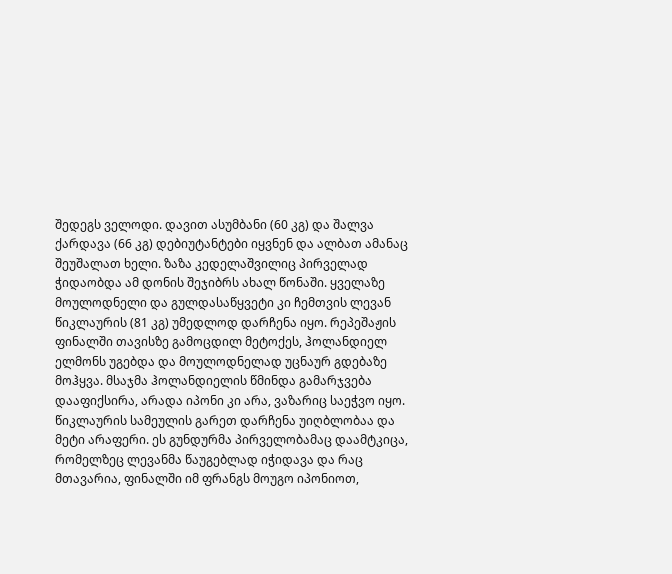შედეგს ველოდი. დავით ასუმბანი (60 კგ) და შალვა ქარდავა (66 კგ) დებიუტანტები იყვნენ და ალბათ ამანაც შეუშალათ ხელი. ზაზა კედელაშვილიც პირველად ჭიდაობდა ამ დონის შეჯიბრს ახალ წონაში. ყველაზე მოულოდნელი და გულდასაწყვეტი კი ჩემთვის ლევან წიკლაურის (81 კგ) უმედლოდ დარჩენა იყო. რეპეშაჟის ფინალში თავისზე გამოცდილ მეტოქეს, ჰოლანდიელ ელმონს უგებდა და მოულოდნელად უცნაურ გდებაზე მოჰყვა. მსაჯმა ჰოლანდიელის წმინდა გამარჯვება დააფიქსირა, არადა იპონი კი არა, ვაზარიც საეჭვო იყო. წიკლაურის სამეულის გარეთ დარჩენა უიღბლობაა და მეტი არაფერი. ეს გუნდურმა პირველობამაც დაამტკიცა, რომელზეც ლევანმა წაუგებლად იჭიდავა და რაც მთავარია, ფინალში იმ ფრანგს მოუგო იპონიოთ,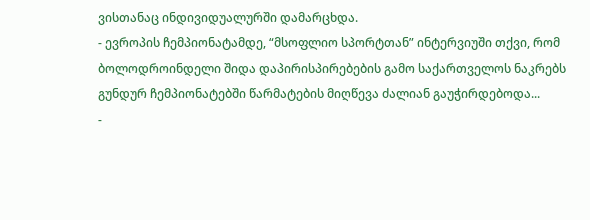ვისთანაც ინდივიდუალურში დამარცხდა.
- ევროპის ჩემპიონატამდე, “მსოფლიო სპორტთან” ინტერვიუში თქვი, რომ ბოლოდროინდელი შიდა დაპირისპირებების გამო საქართველოს ნაკრებს გუნდურ ჩემპიონატებში წარმატების მიღწევა ძალიან გაუჭირდებოდა...
-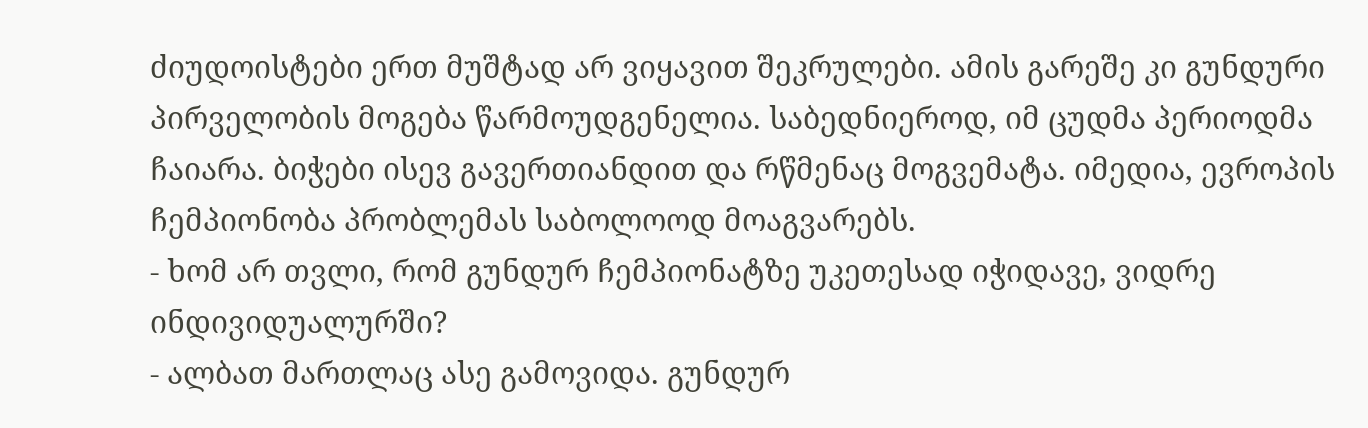ძიუდოისტები ერთ მუშტად არ ვიყავით შეკრულები. ამის გარეშე კი გუნდური პირველობის მოგება წარმოუდგენელია. საბედნიეროდ, იმ ცუდმა პერიოდმა ჩაიარა. ბიჭები ისევ გავერთიანდით და რწმენაც მოგვემატა. იმედია, ევროპის ჩემპიონობა პრობლემას საბოლოოდ მოაგვარებს.
- ხომ არ თვლი, რომ გუნდურ ჩემპიონატზე უკეთესად იჭიდავე, ვიდრე ინდივიდუალურში?
- ალბათ მართლაც ასე გამოვიდა. გუნდურ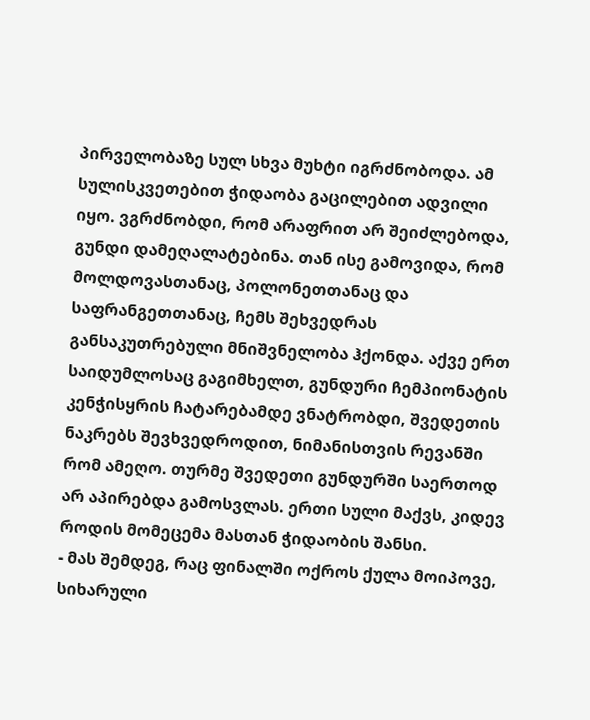პირველობაზე სულ სხვა მუხტი იგრძნობოდა. ამ სულისკვეთებით ჭიდაობა გაცილებით ადვილი იყო. ვგრძნობდი, რომ არაფრით არ შეიძლებოდა, გუნდი დამეღალატებინა. თან ისე გამოვიდა, რომ მოლდოვასთანაც, პოლონეთთანაც და საფრანგეთთანაც, ჩემს შეხვედრას განსაკუთრებული მნიშვნელობა ჰქონდა. აქვე ერთ საიდუმლოსაც გაგიმხელთ, გუნდური ჩემპიონატის კენჭისყრის ჩატარებამდე ვნატრობდი, შვედეთის ნაკრებს შევხვედროდით, ნიმანისთვის რევანში რომ ამეღო. თურმე შვედეთი გუნდურში საერთოდ არ აპირებდა გამოსვლას. ერთი სული მაქვს, კიდევ როდის მომეცემა მასთან ჭიდაობის შანსი.
- მას შემდეგ, რაც ფინალში ოქროს ქულა მოიპოვე, სიხარული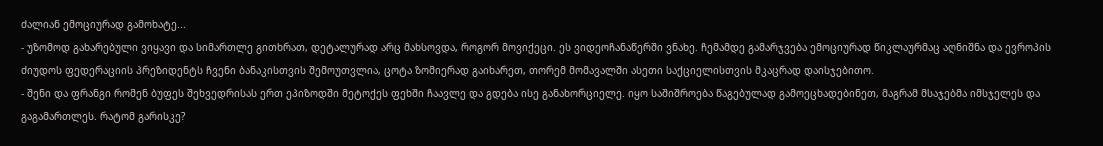ძალიან ემოციურად გამოხატე...
- უზომოდ გახარებული ვიყავი და სიმართლე გითხრათ, დეტალურად არც მახსოვდა, როგორ მოვიქეცი. ეს ვიდეოჩანაწერში ვნახე. ჩემამდე გამარჯვება ემოციურად წიკლაურმაც აღნიშნა და ევროპის ძიუდოს ფედერაციის პრეზიდენტს ჩვენი ბანაკისთვის შემოუთვლია, ცოტა ზომიერად გაიხარეთ, თორემ მომავალში ასეთი საქციელისთვის მკაცრად დაისჯებითო.
- შენი და ფრანგი რომენ ბუფეს შეხვედრისას ერთ ეპიზოდში მეტოქეს ფეხში ჩაავლე და გდება ისე განახორციელე. იყო საშიშროება წაგებულად გამოეცხადებინეთ, მაგრამ მსაჯებმა იმსჯელეს და გაგამართლეს. რატომ გარისკე?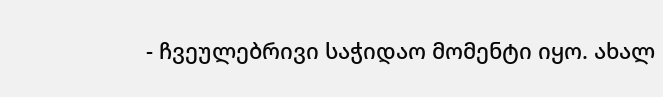- ჩვეულებრივი საჭიდაო მომენტი იყო. ახალ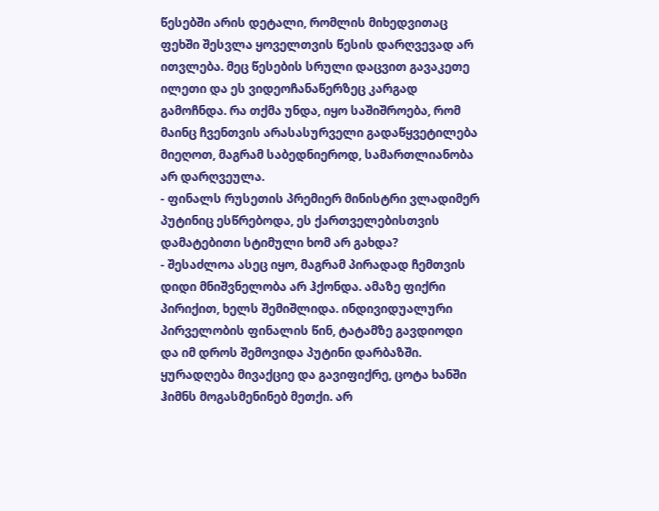წესებში არის დეტალი, რომლის მიხედვითაც ფეხში შესვლა ყოველთვის წესის დარღვევად არ ითვლება. მეც წესების სრული დაცვით გავაკეთე ილეთი და ეს ვიდეოჩანაწერზეც კარგად გამოჩნდა. რა თქმა უნდა, იყო საშიშროება, რომ მაინც ჩვენთვის არასასურველი გადაწყვეტილება მიეღოთ, მაგრამ საბედნიეროდ, სამართლიანობა არ დარღვეულა.
- ფინალს რუსეთის პრემიერ მინისტრი ვლადიმერ პუტინიც ესწრებოდა, ეს ქართველებისთვის დამატებითი სტიმული ხომ არ გახდა?
- შესაძლოა ასეც იყო, მაგრამ პირადად ჩემთვის დიდი მნიშვნელობა არ ჰქონდა. ამაზე ფიქრი პირიქით, ხელს შემიშლიდა. ინდივიდუალური პირველობის ფინალის წინ, ტატამზე გავდიოდი და იმ დროს შემოვიდა პუტინი დარბაზში. ყურადღება მივაქციე და გავიფიქრე, ცოტა ხანში ჰიმნს მოგასმენინებ მეთქი. არ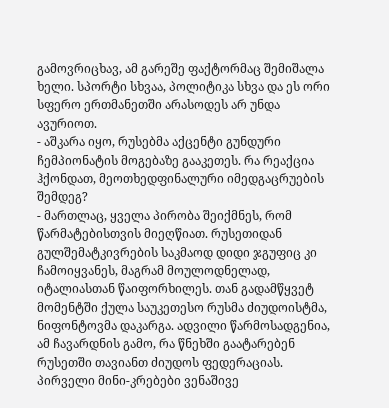გამოვრიცხავ, ამ გარეშე ფაქტორმაც შემიშალა ხელი. სპორტი სხვაა, პოლიტიკა სხვა და ეს ორი სფერო ერთმანეთში არასოდეს არ უნდა ავურიოთ.
- აშკარა იყო, რუსებმა აქცენტი გუნდური ჩემპიონატის მოგებაზე გააკეთეს. რა რეაქცია ჰქონდათ, მეოთხედფინალური იმედგაცრუების შემდეგ?
- მართლაც, ყველა პირობა შეიქმნეს, რომ წარმატებისთვის მიეღწიათ. რუსეთიდან გულშემატკივრების საკმაოდ დიდი ჯგუფიც კი ჩამოიყვანეს, მაგრამ მოულოდნელად, იტალიასთან წაიფორხილეს. თან გადამწყვეტ მომენტში ქულა საუკეთესო რუსმა ძიუდოისტმა, ნიფონტოვმა დაკარგა. ადვილი წარმოსადგენია, ამ ჩავარდნის გამო, რა წნეხში გაატარებენ რუსეთში თავიანთ ძიუდოს ფედერაციას. პირველი მინი-კრებები ვენაშივე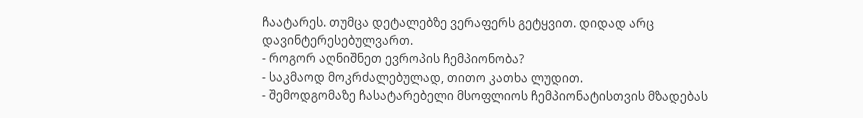ჩაატარეს. თუმცა დეტალებზე ვერაფერს გეტყვით. დიდად არც დავინტერესებულვართ.
- როგორ აღნიშნეთ ევროპის ჩემპიონობა?
- საკმაოდ მოკრძალებულად, თითო კათხა ლუდით.
- შემოდგომაზე ჩასატარებელი მსოფლიოს ჩემპიონატისთვის მზადებას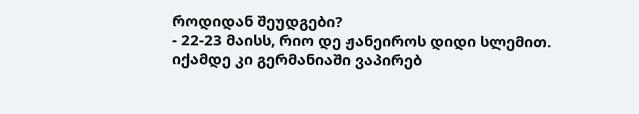როდიდან შეუდგები?
- 22-23 მაისს, რიო დე ჟანეიროს დიდი სლემით. იქამდე კი გერმანიაში ვაპირებ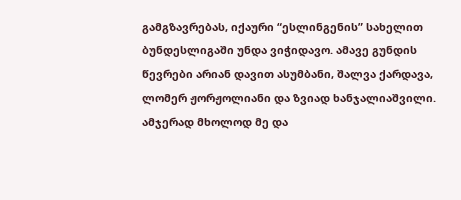გამგზავრებას, იქაური “ესლინგენის” სახელით ბუნდესლიგაში უნდა ვიჭიდავო. ამავე გუნდის წევრები არიან დავით ასუმბანი, შალვა ქარდავა, ლომერ ჟორჟოლიანი და ზვიად ხანჯალიაშვილი. ამჯერად მხოლოდ მე და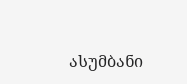ასუმბანი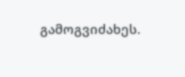გამოგვიძახეს.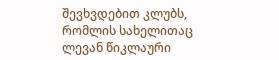შევხვდებით კლუბს, რომლის სახელითაც ლევან წიკლაური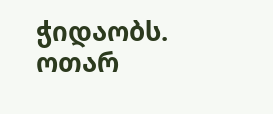ჭიდაობს.
ოთარ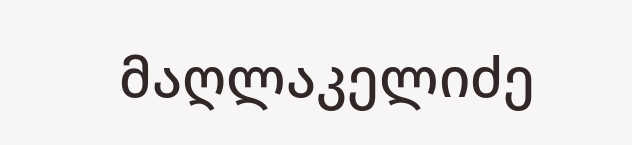მაღლაკელიძე